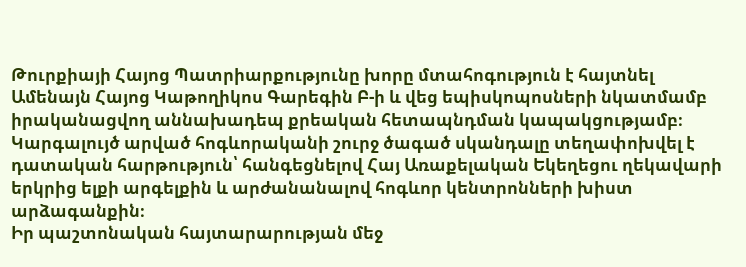Թուրքիայի Հայոց Պատրիարքությունը խորը մտահոգություն է հայտնել Ամենայն Հայոց Կաթողիկոս Գարեգին Բ-ի և վեց եպիսկոպոսների նկատմամբ իրականացվող աննախադեպ քրեական հետապնդման կապակցությամբ։
Կարգալույծ արված հոգևորականի շուրջ ծագած սկանդալը տեղափոխվել է դատական հարթություն՝ հանգեցնելով Հայ Առաքելական Եկեղեցու ղեկավարի երկրից ելքի արգելքին և արժանանալով հոգևոր կենտրոնների խիստ արձագանքին։
Իր պաշտոնական հայտարարության մեջ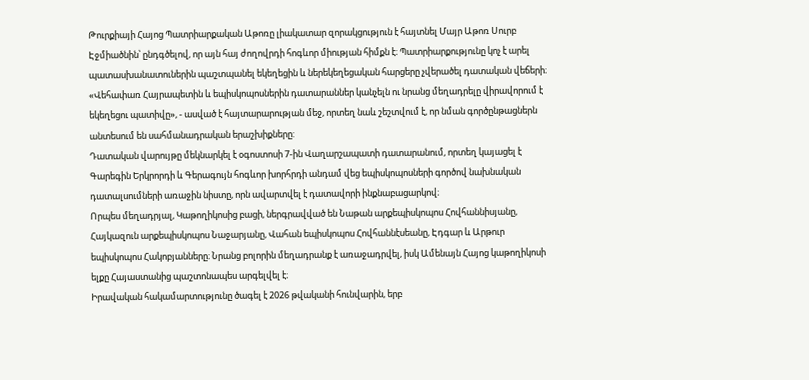Թուրքիայի Հայոց Պատրիարքական Աթոռը լիակատար զորակցություն է հայտնել Մայր Աթոռ Սուրբ Էջմիածնին՝ ընդգծելով, որ այն հայ ժողովրդի հոգևոր միության հիմքն է։ Պատրիարքությունը կոչ է արել պատասխանատուներին պաշտպանել եկեղեցին և ներեկեղեցական հարցերը չվերածել դատական վեճերի։
«Վեհափառ Հայրապետին և եպիսկոպոսներին դատարաններ կանչելն ու նրանց մեղադրելը վիրավորում է եկեղեցու պատիվը», - ասված է հայտարարության մեջ, որտեղ նաև շեշտվում է, որ նման գործընթացներն անտեսում են սահմանադրական երաշխիքները:
Դատական վարույթը մեկնարկել է օգոստոսի 7-ին Վաղարշապատի դատարանում, որտեղ կայացել է Գարեգին Երկրորդի և Գերագույն հոգևոր խորհրդի անդամ վեց եպիսկոպոսների գործով նախնական դատալսումների առաջին նիստը, որն ավարտվել է դատավորի ինքնաբացարկով։
Որպես մեղադրյալ, Կաթողիկոսից բացի, ներգրավված են Նաթան արքեպիսկոպոս Հովհաննիսյանը, Հայկազուն արքեպիսկոպոս Նաջարյանը, Վահան եպիսկոպոս Հովհաննէսեանը, Էդգար և Արթուր եպիսկոպոս Հակոբյանները։ Նրանց բոլորին մեղադրանք է առաջադրվել, իսկ Ամենայն Հայոց կաթողիկոսի ելքը Հայաստանից պաշտոնապես արգելվել է։
Իրավական հակամարտությունը ծագել է 2026 թվականի հունվարին, երբ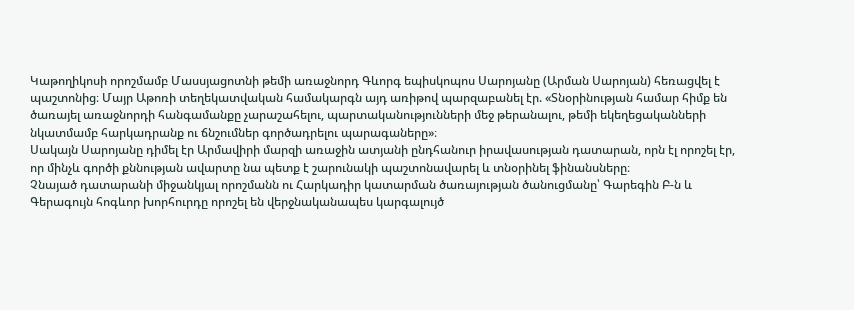Կաթողիկոսի որոշմամբ Մասսյացոտնի թեմի առաջնորդ Գևորգ եպիսկոպոս Սարոյանը (Արման Սարոյան) հեռացվել է պաշտոնից։ Մայր Աթոռի տեղեկատվական համակարգն այդ առիթով պարզաբանել էր. «Տնօրինության համար հիմք են ծառայել առաջնորդի հանգամանքը չարաշահելու, պարտականությունների մեջ թերանալու, թեմի եկեղեցականների նկատմամբ հարկադրանք ու ճնշումներ գործադրելու պարագաները»։
Սակայն Սարոյանը դիմել էր Արմավիրի մարզի առաջին ատյանի ընդհանուր իրավասության դատարան, որն էլ որոշել էր, որ մինչև գործի քննության ավարտը նա պետք է շարունակի պաշտոնավարել և տնօրինել ֆինանսները։
Չնայած դատարանի միջանկյալ որոշմանն ու Հարկադիր կատարման ծառայության ծանուցմանը՝ Գարեգին Բ-ն և Գերագույն հոգևոր խորհուրդը որոշել են վերջնականապես կարգալույծ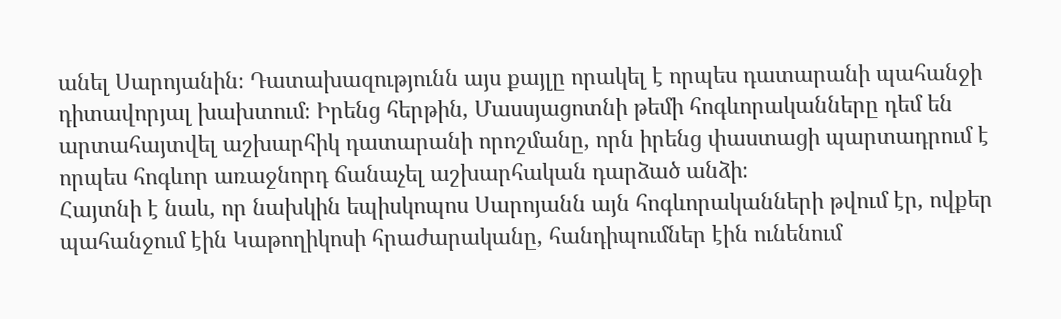անել Սարոյանին։ Դատախազությունն այս քայլը որակել է որպես դատարանի պահանջի դիտավորյալ խախտում։ Իրենց հերթին, Մասսյացոտնի թեմի հոգևորականները դեմ են արտահայտվել աշխարհիկ դատարանի որոշմանը, որն իրենց փաստացի պարտադրում է որպես հոգևոր առաջնորդ ճանաչել աշխարհական դարձած անձի։
Հայտնի է նաև, որ նախկին եպիսկոպոս Սարոյանն այն հոգևորականների թվում էր, ովքեր պահանջում էին Կաթողիկոսի հրաժարականը, հանդիպումներ էին ունենում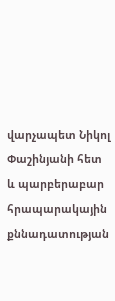վարչապետ Նիկոլ Փաշինյանի հետ և պարբերաբար հրապարակային քննադատության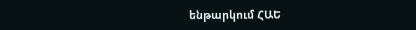ենթարկում ՀԱԵ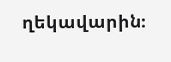ղեկավարին։